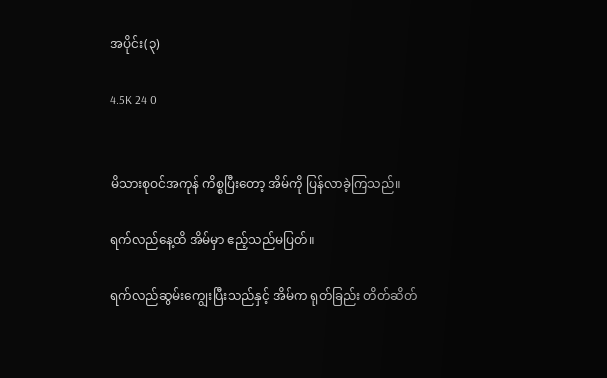အပိုင်း(၃)

4.5K 24 0


မိသားစုဝင်အကုန် ကိစ္စပြီးတော့ အိမ်ကို ပြန်လာခဲ့ကြသည်။

ရက်လည်နေ့ထိ အိမ်မှာ ဧည့်သည်မပြတ်။

ရက်လည်ဆွမ်းကျွေးပြီးသည်နှင့် အိမ်က ရုတ်ခြည်း တိတ်ဆိတ်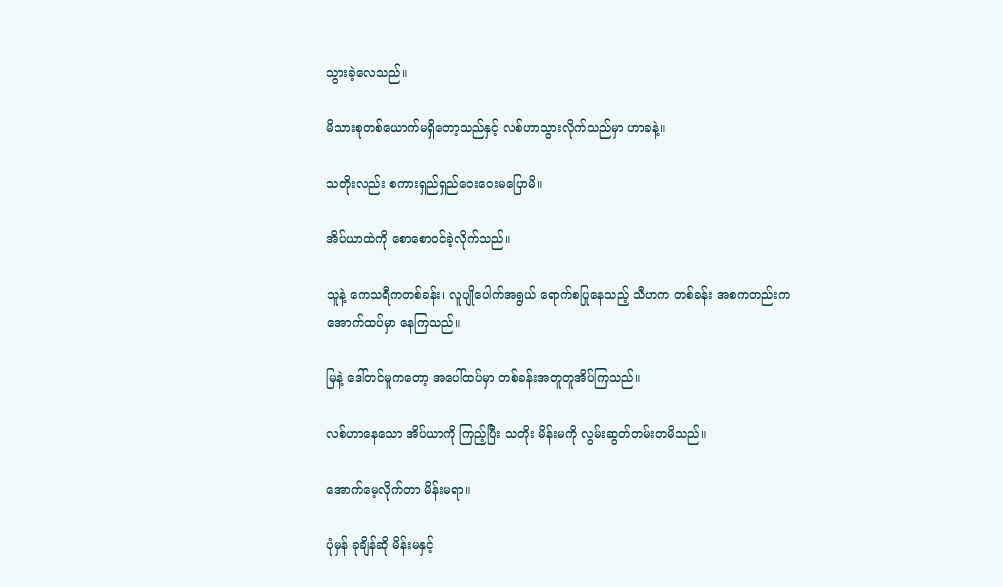သွားခဲ့လေသည်။

မိသားစုတစ်ယောက်မရှိတော့သည်နှင့် လစ်ဟာသွားလိုက်သည်မှာ ဟာခနဲ့။

သတိုးလည်း စကားရှည်ရှည်ဝေးဝေးမပြောမိ။

အိပ်ယာထဲကို စောစောဝင်ခဲ့လိုက်သည်။

သူနဲ့ ကေသရီကတစ်ခန်း၊ လူပျိုပေါက်အရွယ် ရောက်စပြုနေသည့် သီဟက တစ်ခန်း အစကတည်းက အောက်ထပ်မှာ နေကြသည်။

မြနဲ့ ဒေါ်တင်မူကတော့ အပေါ်ထပ်မှာ တစ်ခန်းအတူတူအိပ်ကြသည်။

လစ်ဟာနေသော အိပ်ယာကို ကြည့်ပြီး သတိုး မိန်းမကို လွမ်းဆွတ်တမ်းတမိသည်။

အောက်မေ့လိုက်တာ မိန်းမရာ။

ပုံမှန် ခုချိန်ဆို မိန်းမနှင့်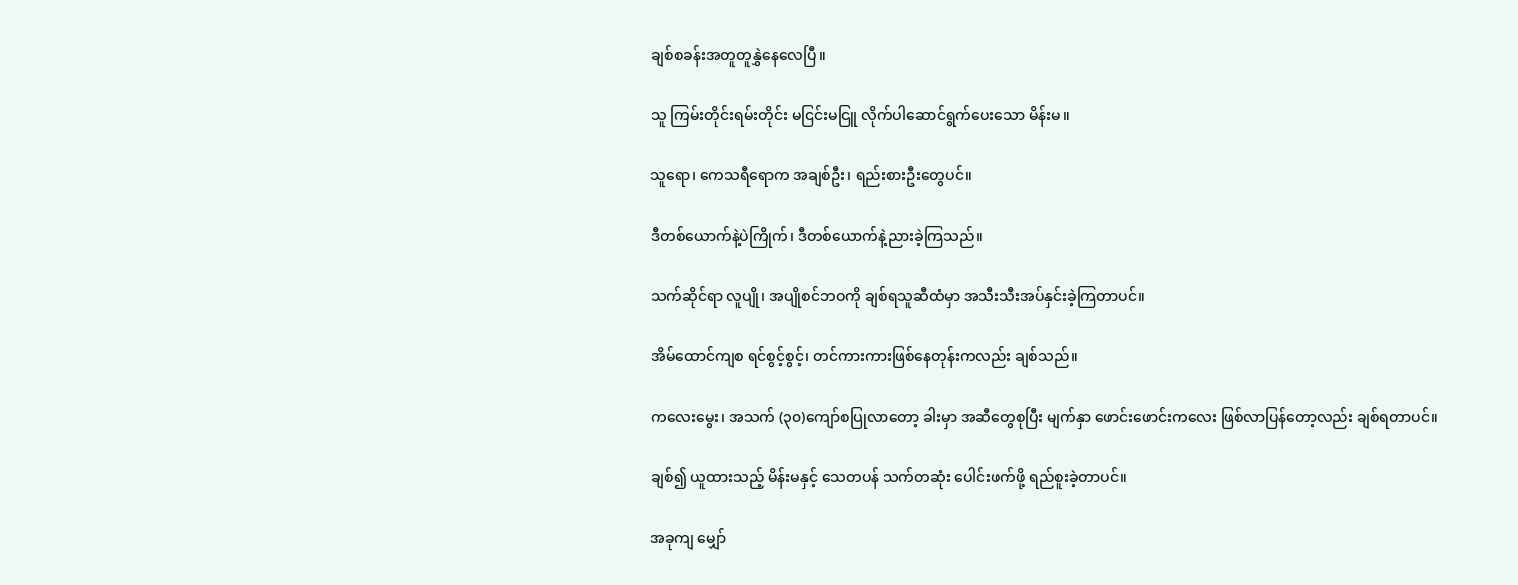ချစ်စခန်းအတူတူနွှဲနေလေပြီ။

သူ ကြမ်းတိုင်းရမ်းတိုင်း မငြင်းမငြူ လိုက်ပါဆောင်ရွက်ပေးသော မိန်းမ။

သူရော၊ ကေသရီရောက အချစ်ဦး၊ ရည်းစားဦးတွေပင်။

ဒီတစ်ယောက်နဲ့ပဲကြိုက်၊ ဒီတစ်ယောက်နဲ့ညားခဲ့ကြသည်။

သက်ဆိုင်ရာ လူပျို၊ အပျိုစင်ဘဝကို ချစ်ရသူဆီထံမှာ အသီးသီးအပ်နှင်းခဲ့ကြတာပင်။

အိမ်ထောင်ကျစ ရင်စွင့်စွင့်၊ တင်ကားကားဖြစ်နေတုန်းကလည်း ချစ်သည်။

ကလေးမွေး၊ အသက် (၃၀)ကျော်စပြုလာတော့ ခါးမှာ အဆီတွေစုပြီး မျက်နှာ ဖောင်းဖောင်းကလေး ဖြစ်လာပြန်တော့လည်း ချစ်ရတာပင်။

ချစ်၍ ယူထားသည့် မိန်းမနှင့် သေတပန် သက်တဆုံး ပေါင်းဖက်ဖို့ ရည်စူးခဲ့တာပင်။

အခုကျ မျှော်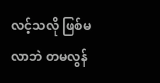လင့်သလို ဖြစ်မလာဘဲ တမလွန်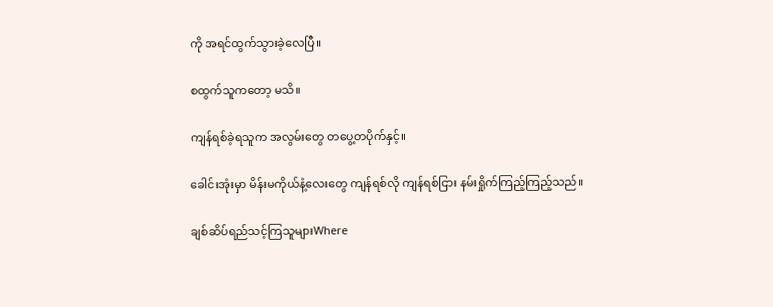ကို အရင်ထွက်သွားခဲ့လေပြီ။

စထွက်သူကတော့ မသိ။

ကျန်ရစ်ခဲ့ရသူက အလွမ်းတွေ တပွေ့တပိုက်နှင့်။

ခေါင်းအုံးမှာ မိန်းမကိုယ်နံ့လေးတွေ ကျန်ရစ်လို ကျန်ရစ်ငြား နမ်းရှိုက်ကြည့်ကြည့်သည်။

ချစ်ဆိပ်ရည်သင့်ကြသူများWhere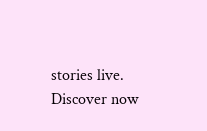stories live. Discover now